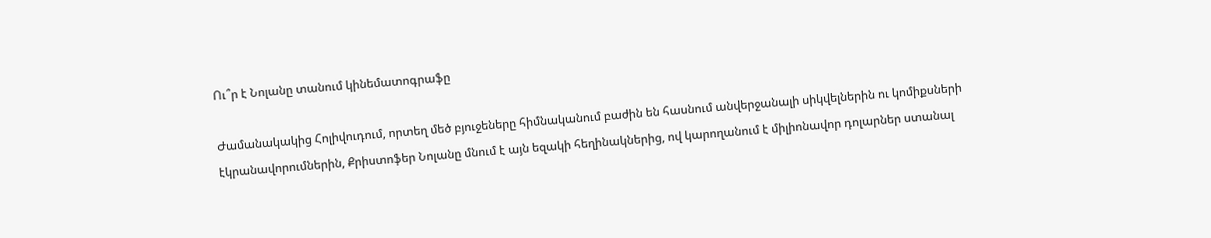Ու՞ր է Նոլանը տանում կինեմատոգրաֆը

Ժամանակակից Հոլիվուդում, որտեղ մեծ բյուջեները հիմնականում բաժին են հասնում անվերջանալի սիկվելներին ու կոմիքսների էկրանավորումներին, Քրիստոֆեր Նոլանը մնում է այն եզակի հեղինակներից, ով կարողանում է միլիոնավոր դոլարներ ստանալ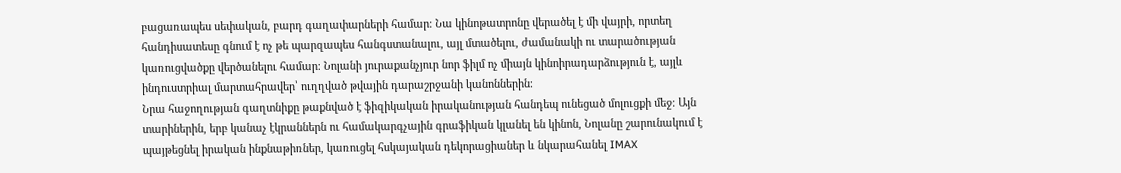բացառապես սեփական, բարդ գաղափարների համար։ Նա կինոթատրոնը վերածել է մի վայրի, որտեղ հանդիսատեսը գնում է ոչ թե պարզապես հանգստանալու, այլ մտածելու, ժամանակի ու տարածության կառուցվածքը վերծանելու համար։ Նոլանի յուրաքանչյուր նոր ֆիլմ ոչ միայն կինոիրադարձություն է, այլև ինդուստրիալ մարտահրավեր՝ ուղղված թվային դարաշրջանի կանոններին։
Նրա հաջողության գաղտնիքը թաքնված է ֆիզիկական իրականության հանդեպ ունեցած մոլուցքի մեջ։ Այն տարիներին, երբ կանաչ էկրաններն ու համակարգչային գրաֆիկան կլանել են կինոն, Նոլանը շարունակում է պայթեցնել իրական ինքնաթիռներ, կառուցել հսկայական դեկորացիաներ և նկարահանել IMAX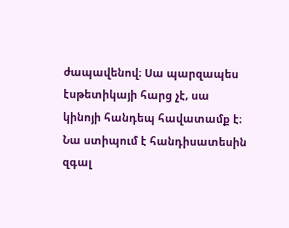ժապավենով։ Սա պարզապես էսթետիկայի հարց չէ, սա կինոյի հանդեպ հավատամք է։ Նա ստիպում է հանդիսատեսին զգալ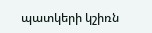պատկերի կշիռն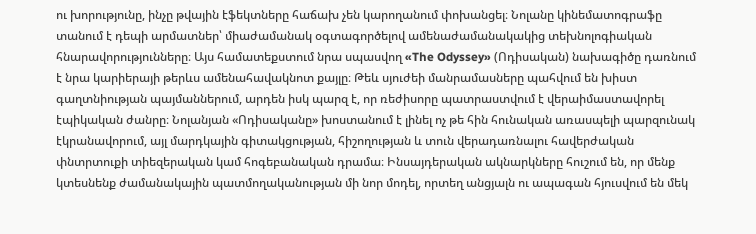ու խորությունը, ինչը թվային էֆեկտները հաճախ չեն կարողանում փոխանցել։ Նոլանը կինեմատոգրաֆը տանում է դեպի արմատներ՝ միաժամանակ օգտագործելով ամենաժամանակակից տեխնոլոգիական հնարավորությունները։ Այս համատեքստում նրա սպասվող «The Odyssey» (Ոդիսական) նախագիծը դառնում է նրա կարիերայի թերևս ամենահավակնոտ քայլը։ Թեև սյուժեի մանրամասները պահվում են խիստ գաղտնիության պայմաններում, արդեն իսկ պարզ է, որ ռեժիսորը պատրաստվում է վերաիմաստավորել էպիկական ժանրը։ Նոլանյան «Ոդիսականը» խոստանում է լինել ոչ թե հին հունական առասպելի պարզունակ էկրանավորում, այլ մարդկային գիտակցության, հիշողության և տուն վերադառնալու հավերժական փնտրտուքի տիեզերական կամ հոգեբանական դրամա։ Ինսայդերական ակնարկները հուշում են, որ մենք կտեսնենք ժամանակային պատմողականության մի նոր մոդել, որտեղ անցյալն ու ապագան հյուսվում են մեկ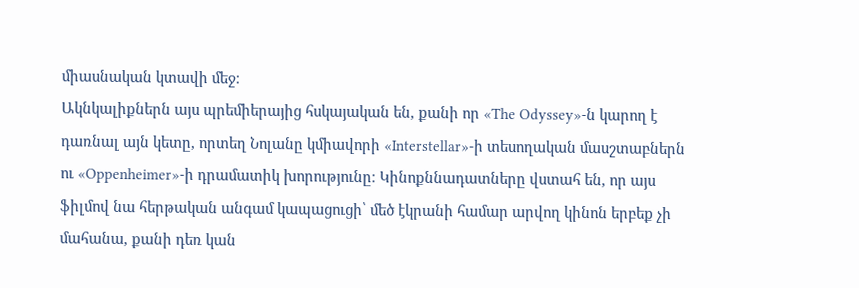միասնական կտավի մեջ։
Ակնկալիքներն այս պրեմիերայից հսկայական են, քանի որ «The Odyssey»-ն կարող է դառնալ այն կետը, որտեղ Նոլանը կմիավորի «Interstellar»-ի տեսողական մասշտաբներն ու «Oppenheimer»-ի դրամատիկ խորությունը։ Կինոքննադատները վստահ են, որ այս ֆիլմով նա հերթական անգամ կապացուցի՝ մեծ էկրանի համար արվող կինոն երբեք չի մահանա, քանի դեռ կան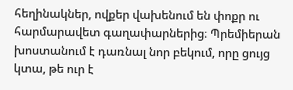հեղինակներ, ովքեր վախենում են փոքր ու հարմարավետ գաղափարներից։ Պրեմիերան խոստանում է դառնալ նոր բեկում, որը ցույց կտա, թե ուր է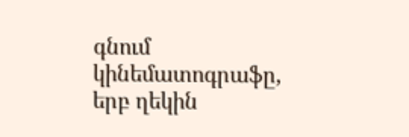գնում կինեմատոգրաֆը, երբ ղեկին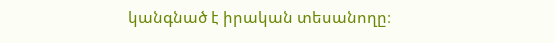կանգնած է իրական տեսանողը։